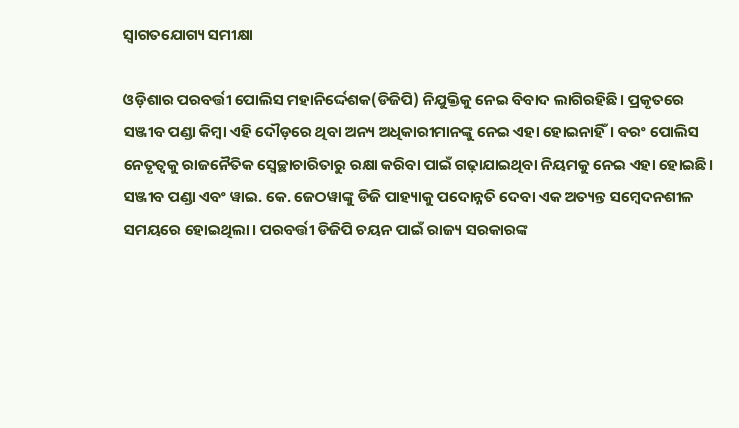ସ୍ବାଗତଯୋଗ୍ୟ ସମୀକ୍ଷା

ଓଡ଼ିଶାର ପରବର୍ତ୍ତୀ ପୋଲିସ ମହାନିର୍ଦ୍ଦେଶକ(ଡିଜିପି) ନିଯୁକ୍ତିକୁ ନେଇ ବିବାଦ ଲାଗିରହିଛି। ପ୍ରକୃତରେ ସଞ୍ଜୀବ ପଣ୍ଡା କିମ୍ବା ଏହି ଦୌଡ଼ରେ ଥିବା ଅନ୍ୟ ଅଧିକାରୀମାନଙ୍କୁ ନେଇ ଏହା ହୋଇନାହିଁ। ବରଂ ପୋଲିସ ନେତୃତ୍ୱକୁ ରାଜନୈତିକ ସ୍ବେଚ୍ଛାଚାରିତାରୁ ରକ୍ଷା କରିବା ପାଇଁ ଗଢ଼ାଯାଇଥିବା ନିୟମକୁ ନେଇ ଏହା ହୋଇଛି।
ସଞ୍ଜୀବ ପଣ୍ଡା ଏବଂ ୱାଇ. କେ. ଜେଠୱାଙ୍କୁ ଡିଜି ପାହ୍ୟାକୁ ପଦୋନ୍ନତି ଦେବା ଏକ ଅତ୍ୟନ୍ତ ସମ୍ବେଦନଶୀଳ ସମୟରେ ହୋଇଥିଲା। ପରବର୍ତ୍ତୀ ଡିଜିପି ଚୟନ ପାଇଁ ରାଜ୍ୟ ସରକାରଙ୍କ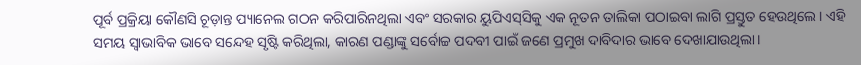ପୂର୍ବ ପ୍ରକ୍ରିୟା କୌଣସି ଚୂଡ଼ାନ୍ତ ପ୍ୟାନେଲ ଗଠନ କରିପାରିନଥିଲା ଏବଂ ସରକାର ୟୁପିଏସ୍‌ସିକୁ ଏକ ନୂତନ ତାଲିକା ପଠାଇବା ଲାଗି ପ୍ରସ୍ତୁତ ହେଉଥିଲେ। ଏହି ସମୟ ସ୍ବାଭାବିକ ଭାବେ ସନ୍ଦେହ ସୃଷ୍ଟି କରିଥିଲା, କାରଣ ପଣ୍ଡାଙ୍କୁ ସର୍ବୋଚ୍ଚ ପଦବୀ ପାଇଁ ଜଣେ ପ୍ରମୁଖ ଦାବିଦାର ଭାବେ ଦେଖାଯାଉଥିଲା।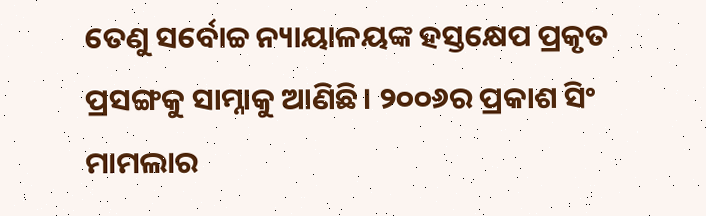ତେଣୁ ସର୍ବୋଚ୍ଚ ନ୍ୟାୟାଳୟଙ୍କ ହସ୍ତକ୍ଷେପ ପ୍ରକୃତ ପ୍ରସଙ୍ଗକୁ ସାମ୍ନାକୁ ଆଣିଛି। ୨୦୦୬ର ପ୍ରକାଶ ସିଂ ମାମଲାର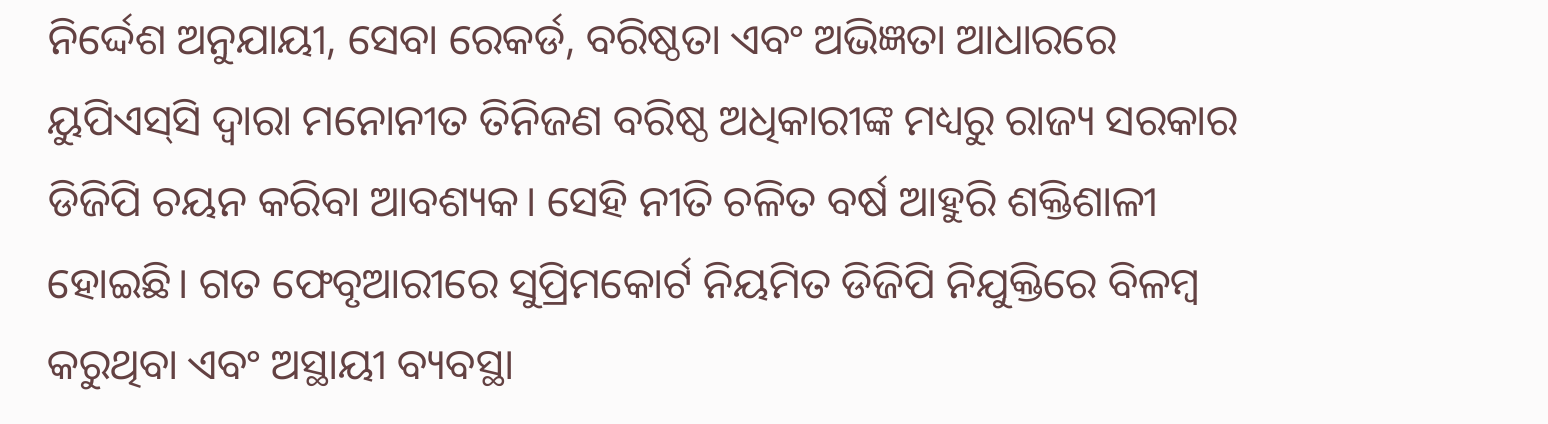ନିର୍ଦ୍ଦେଶ ଅନୁଯାୟୀ, ସେବା ରେକର୍ଡ, ବରିଷ୍ଠତା ଏବଂ ଅଭିଜ୍ଞତା ଆଧାରରେ ୟୁପିଏସ୍‌ସି ଦ୍ବାରା ମନୋନୀତ ତିନିଜଣ ବରିଷ୍ଠ ଅଧିକାରୀଙ୍କ ମଧ୍ୟରୁ ରାଜ୍ୟ ସରକାର ଡିଜିପି ଚୟନ କରିବା ଆବଶ୍ୟକ। ସେହି ନୀତି ଚଳିତ ବର୍ଷ ଆହୁରି ଶକ୍ତିଶାଳୀ ହୋଇଛି। ଗତ ଫେବୃଆରୀରେ ସୁପ୍ରିମକୋର୍ଟ ନିୟମିତ ଡିଜିପି ନିଯୁକ୍ତିରେ ବିଳମ୍ବ କରୁଥିବା ଏବଂ ଅସ୍ଥାୟୀ ବ୍ୟବସ୍ଥା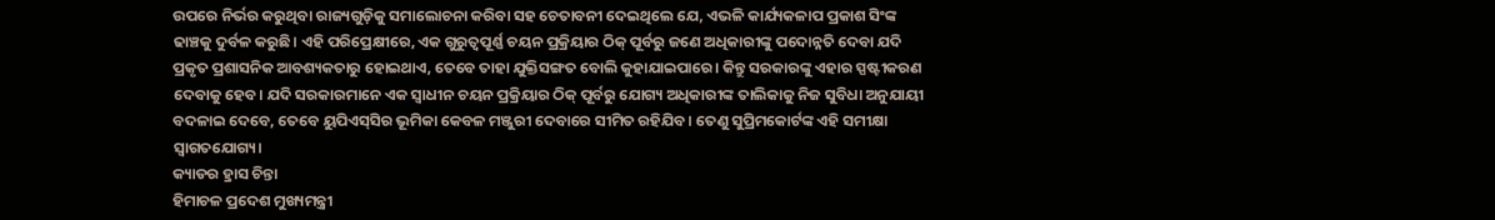ଉପରେ ନିର୍ଭର କରୁଥିବା ରାଜ୍ୟଗୁଡ଼ିକୁ ସମାଲୋଚନା କରିବା ସହ ଚେତାବନୀ ଦେଇଥିଲେ ଯେ, ଏଭଳି କାର୍ଯ୍ୟକଳାପ ପ୍ରକାଶ ସିଂଙ୍କ ଢାଞ୍ଚକୁ ଦୁର୍ବଳ କରୁଛି। ଏହି ପରିପ୍ରେକ୍ଷୀରେ, ଏକ ଗୁରୁତ୍ୱପୂର୍ଣ୍ଣ ଚୟନ ପ୍ରକ୍ରିୟାର ଠିକ୍‌ ପୂର୍ବରୁ ଜଣେ ଅଧିକାରୀଙ୍କୁ ପଦୋନ୍ନତି ଦେବା ଯଦି ପ୍ରକୃତ ପ୍ରଶାସନିକ ଆବଶ୍ୟକତାରୁ ହୋଇଥାଏ, ତେବେ ତାହା ଯୁକ୍ତିସଙ୍ଗତ ବୋଲି କୁହାଯାଇପାରେ। କିନ୍ତୁ ସରକାରଙ୍କୁ ଏହାର ସ୍ପଷ୍ଟୀକରଣ ଦେବାକୁ ହେବ। ଯଦି ସରକାରମାନେ ଏକ ସ୍ବାଧୀନ ଚୟନ ପ୍ରକ୍ରିୟାର ଠିକ୍‌ ପୂର୍ବରୁ ଯୋଗ୍ୟ ଅଧିକାରୀଙ୍କ ତାଲିକାକୁ ନିଜ ସୁବିଧା ଅନୁଯାୟୀ ବଦଳାଇ ଦେବେ, ତେବେ ୟୁପିଏସ୍‌ସିର ଭୂମିକା କେବଳ ମଞ୍ଜୁରୀ ଦେବାରେ ସୀମିତ ରହିଯିବ। ତେଣୁ ସୁପ୍ରିମକୋର୍ଟଙ୍କ ଏହି ସମୀକ୍ଷା ସ୍ବାଗତଯୋଗ୍ୟ।
କ୍ୟାଡର ହ୍ରାସ ଚିନ୍ତା
ହିମାଚଳ ପ୍ରଦେଶ ମୁଖ୍ୟମନ୍ତ୍ରୀ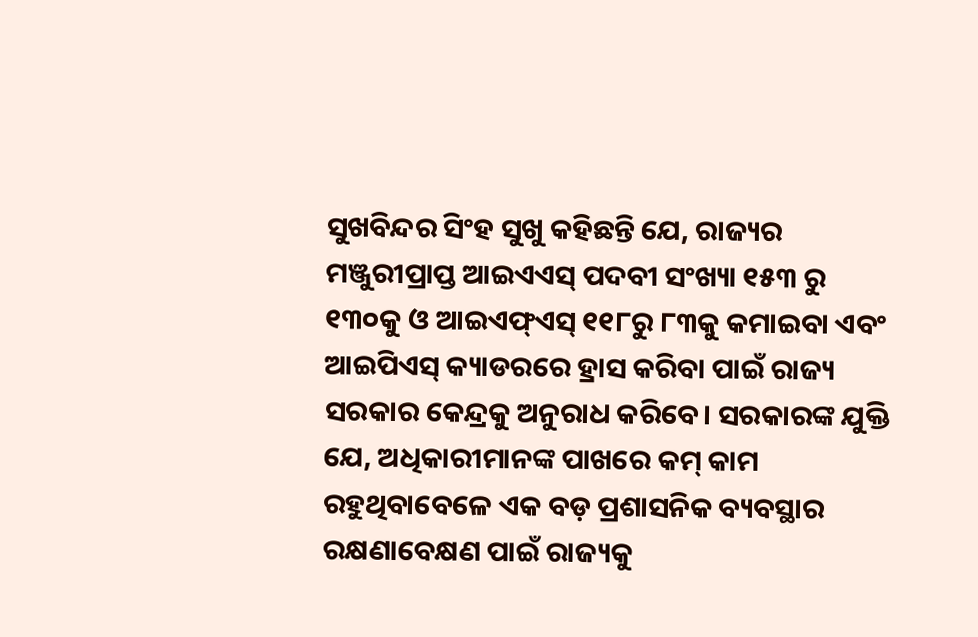ସୁଖବିନ୍ଦର ସିଂହ ସୁଖୁ କହିଛନ୍ତି ଯେ, ରାଜ୍ୟର ମଞ୍ଜୁରୀପ୍ରାପ୍ତ ଆଇଏଏସ୍‌ ପଦବୀ ସଂଖ୍ୟା ୧୫୩ ରୁ ୧୩୦କୁ ଓ ଆଇଏଫ୍‌ଏସ୍‌ ୧୧୮ରୁ ୮୩କୁ କମାଇବା ଏବଂ ଆଇପିଏସ୍‌ କ୍ୟାଡରରେ ହ୍ରାସ କରିବା ପାଇଁ ରାଜ୍ୟ ସରକାର କେନ୍ଦ୍ରକୁ ଅନୁରାଧ କରିବେ। ସରକାରଙ୍କ ଯୁକ୍ତି ଯେ, ଅଧିକାରୀମାନଙ୍କ ପାଖରେ କମ୍‌ କାମ ରହୁଥିବାବେଳେ ଏକ ବଡ଼ ପ୍ରଶାସନିକ ବ୍ୟବସ୍ଥାର ରକ୍ଷଣାବେକ୍ଷଣ ପାଇଁ ରାଜ୍ୟକୁ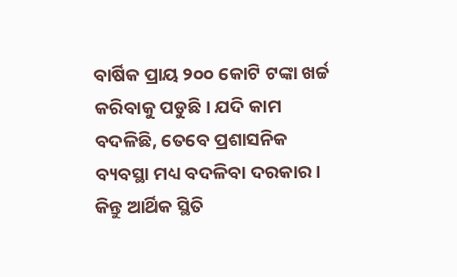ବାର୍ଷିକ ପ୍ରାୟ ୨୦୦ କୋଟି ଟଙ୍କା ଖର୍ଚ୍ଚ କରିବାକୁ ପଡୁଛି। ଯଦି କାମ ବଦଳିଛି, ତେବେ ପ୍ରଶାସନିକ ବ୍ୟବସ୍ଥା ମଧ୍ୟ ବଦଳିବା ଦରକାର। କିନ୍ତୁ ଆର୍ଥିକ ସ୍ଥିତି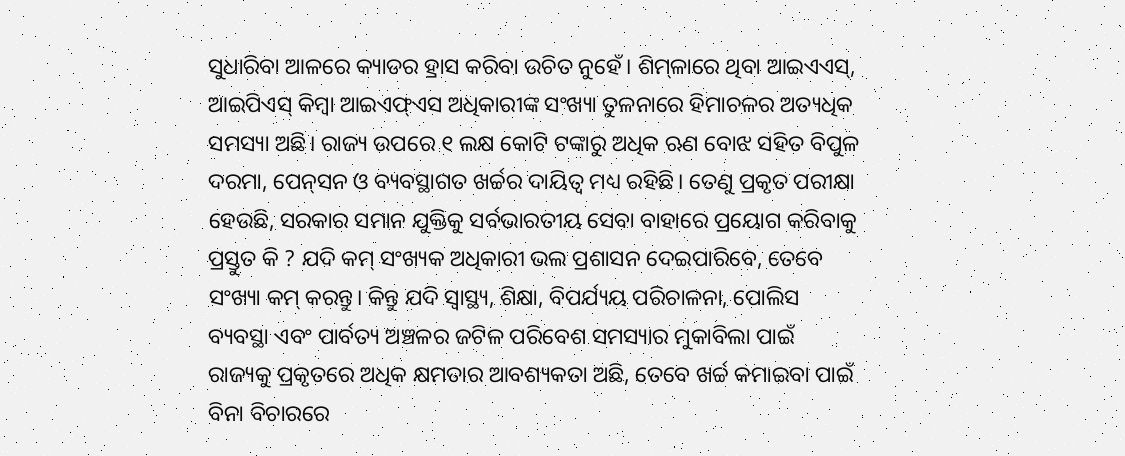ସୁଧାରିବା ଆଳରେ କ୍ୟାଡର ହ୍ରାସ କରିବା ଉଚିତ ନୁହେଁ। ଶିମ୍‌ଳାରେ ଥିବା ଆଇଏଏସ୍‌, ଆଇପିଏସ୍‌ କିମ୍ବା ଆଇଏଫ୍‌ଏସ ଅଧିକାରୀଙ୍କ ସଂଖ୍ୟା ତୁଳନାରେ ହିମାଚଳର ଅତ୍ୟଧିକ ସମସ୍ୟା ଅଛି। ରାଜ୍ୟ ଉପରେ ୧ ଲକ୍ଷ କୋଟି ଟଙ୍କାରୁ ଅଧିକ ଋଣ ବୋଝ ସହିତ ବିପୁଳ ଦରମା, ପେନ୍‌ସନ ଓ ବ୍ୟବସ୍ଥାଗତ ଖର୍ଚ୍ଚର ଦାୟିତ୍ୱ ମଧ୍ୟ ରହିଛି। ତେଣୁ ପ୍ରକୃତ ପରୀକ୍ଷା ହେଉଛି, ସରକାର ସମାନ ଯୁକ୍ତିକୁ ସର୍ବଭାରତୀୟ ସେବା ବାହାରେ ପ୍ରୟୋଗ କରିବାକୁ ପ୍ରସ୍ତୁତ କି ? ଯଦି କମ୍‌ ସଂଖ୍ୟକ ଅଧିକାରୀ ଭଲ ପ୍ରଶାସନ ଦେଇପାରିବେ, ତେବେ ସଂଖ୍ୟା କମ୍‌ କରନ୍ତୁ। କିନ୍ତୁ ଯଦି ସ୍ବାସ୍ଥ୍ୟ, ଶିକ୍ଷା, ବିପର୍ଯ୍ୟୟ ପରିଚାଳନା, ପୋଲିସ ବ୍ୟବସ୍ଥା ଏବଂ ପାର୍ବତ୍ୟ ଅଞ୍ଚଳର ଜଟିଳ ପରିବେଶ ସମସ୍ୟାର ମୁକାବିଲା ପାଇଁ ରାଜ୍ୟକୁ ପ୍ରକୃତରେ ଅଧିକ କ୍ଷମତାର ଆବଶ୍ୟକତା ଅଛି, ତେବେ ଖର୍ଚ୍ଚ କମାଇବା ପାଇଁ ବିନା ବିଚାରରେ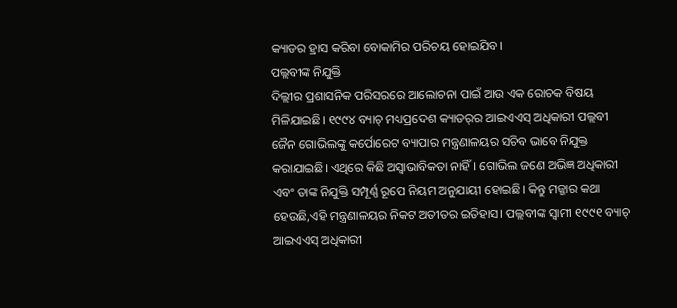କ୍ୟାଡର ହ୍ରାସ କରିବା ବୋକାମିର ପରିଚୟ ହୋଇଯିବ।
ପଲ୍ଲବୀଙ୍କ ନିଯୁକ୍ତି
ଦିଲ୍ଲୀର ପ୍ରଶାସନିକ ପରିସରରେ ଆଲୋଚନା ପାଇଁ ଆଉ ଏକ ରୋଚକ ବିଷୟ ମିଳିଯାଇଛି। ୧୯୯୪ ବ୍ୟାଚ୍‌ ମଧ୍ୟପ୍ରଦେଶ କ୍ୟାଡର୍‌ର ଆଇଏଏସ୍‌ ଅଧିକାରୀ ପଲ୍ଲବୀ ଜୈନ ଗୋଭିଲଙ୍କୁ କର୍ପୋରେଟ ବ୍ୟାପାର ମନ୍ତ୍ରଣାଳୟର ସଚିବ ଭାବେ ନିଯୁକ୍ତ କରାଯାଇଛି। ଏଥିରେ କିଛି ଅସ୍ବାଭାବିକତା ନାହିଁ। ଗୋଭିଲ ଜଣେ ଅଭିଜ୍ଞ ଅଧିକାରୀ ଏବଂ ତାଙ୍କ ନିଯୁକ୍ତି ସମ୍ପୂର୍ଣ୍ଣ ରୂପେ ନିୟମ ଅନୁଯାୟୀ ହୋଇଛି। କିନ୍ତୁ ମଜ୍ଜାର କଥା ହେଉଛି,ଏହି ମନ୍ତ୍ରଣାଳୟର ନିକଟ ଅତୀତର ଇତିହାସ। ପଲ୍ଲବୀଙ୍କ ସ୍ବାମୀ ୧୯୯୧ ବ୍ୟାଚ୍‌ ଆଇଏଏସ୍‌ ଅଧିକାରୀ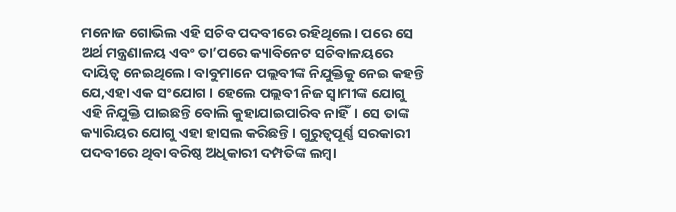ମନୋଜ ଗୋଭିଲ ଏହି ସଚିବ ପଦବୀରେ ରହିଥିଲେ। ପରେ ସେ ଅର୍ଥ ମନ୍ତ୍ରଣାଳୟ ଏବଂ ତା’ପରେ କ୍ୟାବିନେଟ ସଚିବାଳୟରେ ଦାୟିତ୍ୱ ନେଇଥିଲେ। ବାବୁମାନେ ପଲ୍ଲବୀଙ୍କ ନିଯୁକ୍ତିକୁ ନେଇ କହନ୍ତି ଯେ,ଏହା ଏକ ସଂଯୋଗ । ହେଲେ ପଲ୍ଲବୀ ନିଜ ସ୍ବାମୀଙ୍କ ଯୋଗୁ ଏହି ନିଯୁକ୍ତି ପାଇଛନ୍ତି ବୋଲି କୁହାଯାଇପାରିବ ନାହିଁ। ସେ ତାଙ୍କ କ୍ୟାରିୟର ଯୋଗୁ ଏହା ହାସଲ କରିଛନ୍ତି। ଗୁରୁତ୍ୱପୂର୍ଣ୍ଣ ସରକାରୀ ପଦବୀରେ ଥିବା ବରିଷ୍ଠ ଅଧିକାରୀ ଦମ୍ପତିଙ୍କ ଲମ୍ବା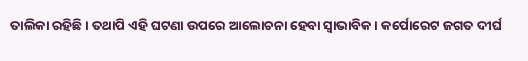ତାଲିକା ରହିଛି। ତଥାପି ଏହି ଘଟଣା ଉପରେ ଆଲୋଚନା ହେବା ସ୍ବାଭାବିକ। କର୍ପୋରେଟ ଜଗତ ଦୀର୍ଘ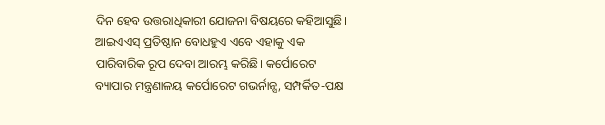ଦିନ ହେବ ଉତ୍ତରାଧିକାରୀ ଯୋଜନା ବିଷୟରେ କହିଆସୁଛି। ଆଇଏଏସ୍‌ ପ୍ରତିଷ୍ଠାନ ବୋଧହୁଏ ଏବେ ଏହାକୁ ଏକ ପାରିବାରିକ ରୂପ ଦେବା ଆରମ୍ଭ କରିଛି। କର୍ପୋରେଟ ବ୍ୟାପାର ମନ୍ତ୍ରଣାଳୟ କର୍ପୋରେଟ ଗଭର୍ନାନ୍ସ, ସମ୍ପର୍କିତ-ପକ୍ଷ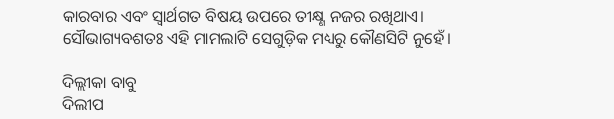କାରବାର ଏବଂ ସ୍ବାର୍ଥଗତ ବିଷୟ ଉପରେ ତୀକ୍ଷ୍ଣ ନଜର ରଖିଥାଏ। ସୌଭାଗ୍ୟବଶତଃ ଏହି ମାମଲାଟି ସେଗୁଡ଼ିକ ମଧ୍ୟରୁ କୌଣସିଟି ନୁହେଁ।

ଦିଲ୍ଲୀକା ବାବୁ
ଦିଲୀପ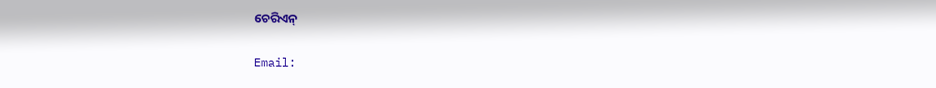ଚେରିଏନ୍‌

Email: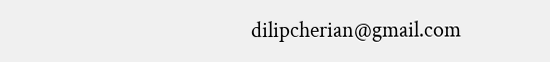dilipcherian@gmail.com